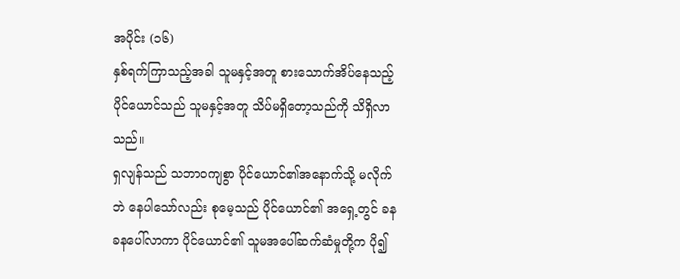အပိုင်း (၁၆)
နှစ်ရက်ကြာသည့်အခါ သူမနှင့်အတူ စားသောက်အိပ်နေသည့် ပိုင်ယောင်သည် သူမနှင့်အတူ သိပ်မရှိတော့သည်ကို သိရှိလာသည်။
ရှလျန်သည် သဘာဝကျစွာ ပိုင်ယောင်၏အနောက်သို့ မလိုက်ဘဲ နေပါသော်လည်း စုမေ့သည် ပိုင်ယောင်၏ အရှေ့တွင် ခနခနပေါ်လာကာ ပိုင်ယောင်၏ သူမအပေါ်ဆက်ဆံမှုတို့က ပို၍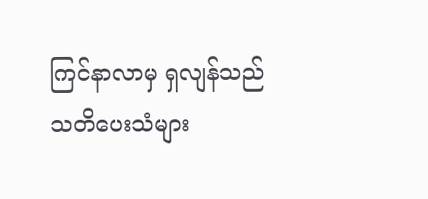ကြင်နာလာမှ ရှလျန်သည် သတိပေးသံများ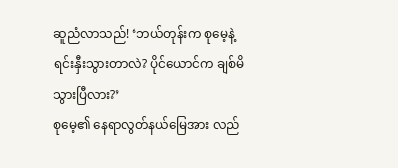ဆူညံလာသည်! ‘ဘယ်တုန်းက စုမေ့နဲ့ ရင်းနှီးသွားတာလဲ? ပိုင်ယောင်က ချစ်မိသွားပြီလား?’
စုမေ့၏ နေရာလွတ်နယ်မြေအား လည်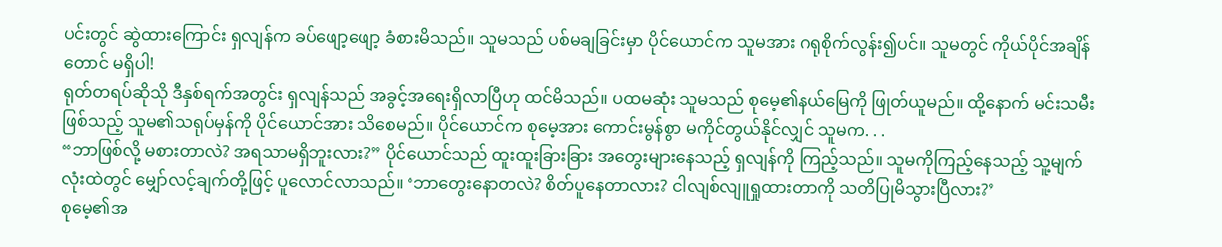ပင်းတွင် ဆွဲထားကြောင်း ရှလျန်က ခပ်ဖျော့ဖျော့ ခံစားမိသည်။ သူမသည် ပစ်မချခြင်းမှာ ပိုင်ယောင်က သူမအား ဂရုစိုက်လွန်း၍ပင်။ သူမတွင် ကိုယ်ပိုင်အချိန်တောင် မရှိပါ!
ရုတ်တရပ်ဆိုသို ဒီနှစ်ရက်အတွင်း ရှလျန်သည် အခွင့်အရေးရှိလာပြီဟု ထင်မိသည်။ ပထမဆုံး သူမသည် စုမေ့၏နယ်မြေကို ဖြုတ်ယူမည်။ ထို့နောက် မင်းသမီးဖြစ်သည့် သူမ၏သရုပ်မှန်ကို ပိုင်ယောင်အား သိစေမည်။ ပိုင်ယောင်က စုမေ့အား ကောင်းမွန်စွာ မကိုင်တွယ်နိုင်လျှင် သူမက. . .
“ဘာဖြစ်လို့ မစားတာလဲ? အရသာမရှိဘူးလား?” ပိုင်ယောင်သည် ထူးထူးခြားခြား အတွေးများနေသည့် ရှလျန်ကို ကြည့်သည်။ သူမကိုကြည့်နေသည့် သူ့မျက်လုံးထဲတွင် မျှော်လင့်ချက်တို့ဖြင့် ပူလောင်လာသည်။ ‘ဘာတွေးနောတလဲ? စိတ်ပူနေတာလား? ငါလျစ်လျူရှုထားတာကို သတိပြုမိသွားပြီလား?’
စုမေ့၏အ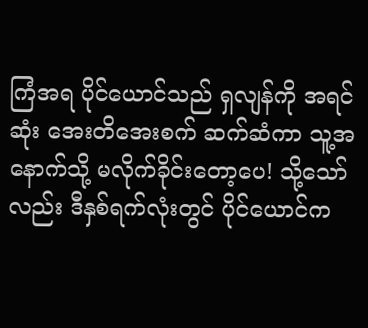ကြံအရ ပိုင်ယောင်သည် ရှလျန်ကို အရင်ဆုံး အေးတိအေးစက် ဆက်ဆံကာ သူ့အနောက်သို့ မလိုက်ခိုင်းတော့ပေ! သို့သော်လည်း ဒီနှစ်ရက်လုံးတွင် ပိုင်ယောင်က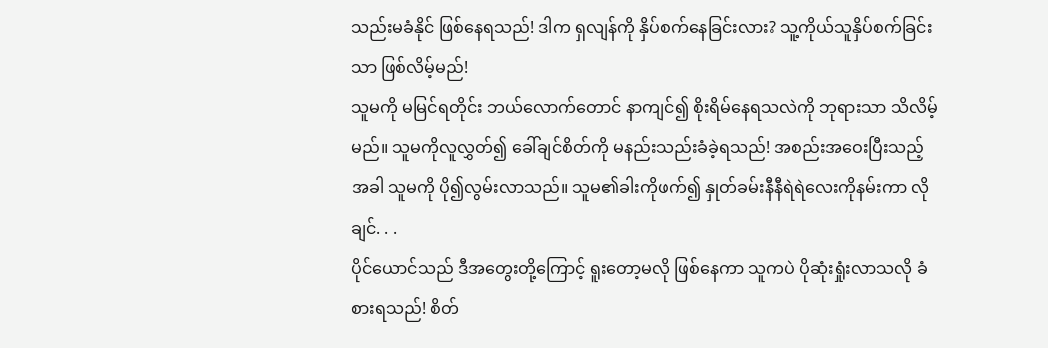သည်းမခံနိုင် ဖြစ်နေရသည်! ဒါက ရှလျန်ကို နှိပ်စက်နေခြင်းလား? သူ့ကိုယ်သူနှိပ်စက်ခြင်းသာ ဖြစ်လိမ့်မည်!
သူမကို မမြင်ရတိုင်း ဘယ်လောက်တောင် နာကျင်၍ စိုးရိမ်နေရသလဲကို ဘုရားသာ သိလိမ့်မည်။ သူမကိုလူလွှတ်၍ ခေါ်ချင်စိတ်ကို မနည်းသည်းခံခဲ့ရသည်! အစည်းအဝေးပြီးသည့်အခါ သူမကို ပို၍လွမ်းလာသည်။ သူမ၏ခါးကိုဖက်၍ နှုတ်ခမ်းနီနီရဲရဲလေးကိုနမ်းကာ လိုချင်. . .
ပိုင်ယောင်သည် ဒီအတွေးတို့ကြောင့် ရူးတော့မလို ဖြစ်နေကာ သူကပဲ ပိုဆုံးရှုံးလာသလို ခံစားရသည်! စိတ်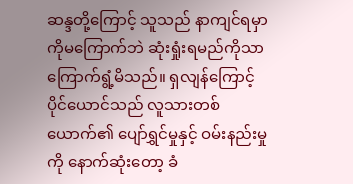ဆန္ဒတို့ကြောင့် သူသည် နာကျင်ရမှာကိုမကြောက်ဘဲ ဆုံးရှုံးရမည်ကိုသာ ကြောက်ရွံ့မိသည်။ ရှလျန်ကြောင့် ပိုင်ယောင်သည် လူသားတစ်ယောက်၏ ပျော်ရွှင်မှုနှင့် ဝမ်းနည်းမှုကို နောက်ဆုံးတော့ ခံ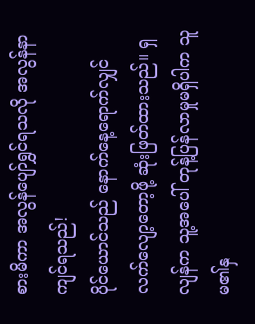စားမိကာ အလွန်ပျော်ရွှင်ရသလို အလွန်နာကျင်ရသည်!
ပိုင်ယောင်သည် နောက်နေ့ရောက်လျှင် လက်လျော့တော့ဖို့ ဆုံးဖြတ်ထားသည်။ ရှလျန်က သူ့အပေါ် တုန့်ပြန်လာမှုမရှိပါက သူမ၏နှ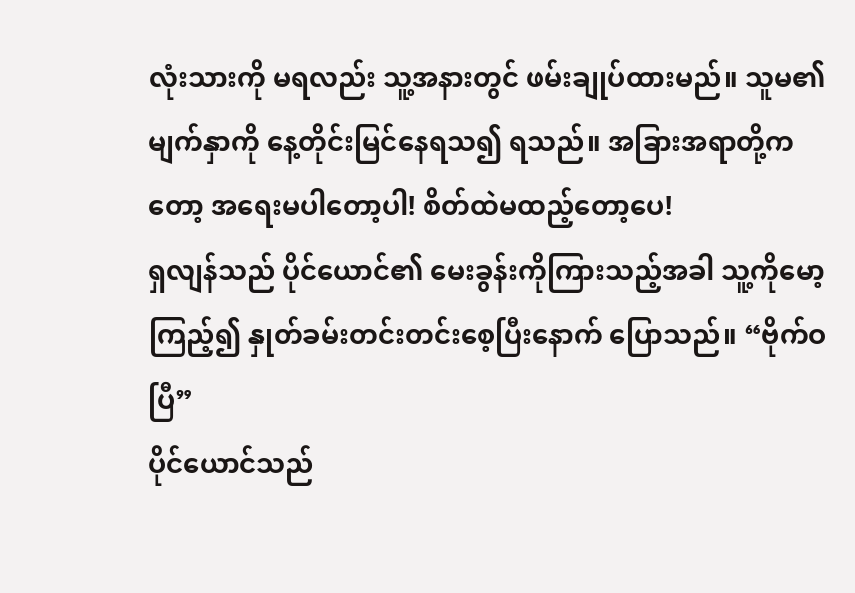လုံးသားကို မရလည်း သူ့အနားတွင် ဖမ်းချုပ်ထားမည်။ သူမ၏မျက်နှာကို နေ့တိုင်းမြင်နေရသ၍ ရသည်။ အခြားအရာတို့ကတော့ အရေးမပါတော့ပါ! စိတ်ထဲမထည့်တော့ပေ!
ရှလျန်သည် ပိုင်ယောင်၏ မေးခွန်းကိုကြားသည့်အခါ သူ့ကိုမော့ကြည့်၍ နှုတ်ခမ်းတင်းတင်းစေ့ပြီးနောက် ပြောသည်။ “ဗိုက်ဝပြီ”
ပိုင်ယောင်သည်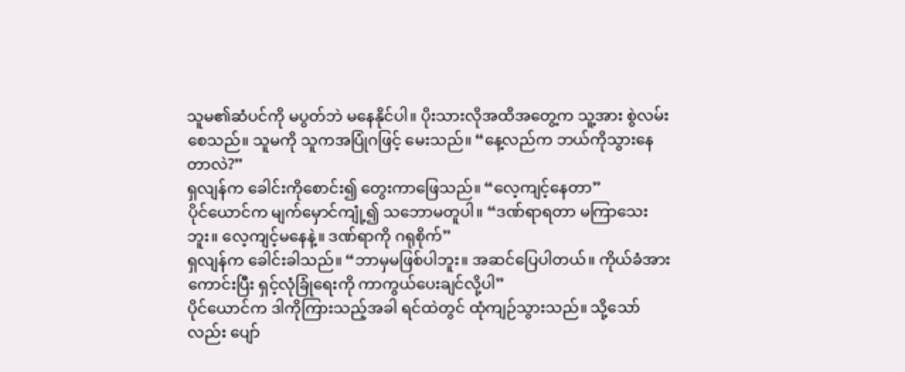သူမ၏ဆံပင်ကို မပွတ်ဘဲ မနေနိုင်ပါ။ ပိုးသားလိုအထိအတွေ့က သူ့အား စွဲလမ်းစေသည်။ သူမကို သူကအပြုံဂဖြင့် မေးသည်။ “နေ့လည်က ဘယ်ကိုသွားနေတာလဲ?”
ရှလျန်က ခေါင်းကိုစောင်း၍ တွေးကာဖြေသည်။ “လေ့ကျင့်နေတာ”
ပိုင်ယောင်က မျက်မှောင်ကျုံ့၍ သဘောမတူပါ။ “ဒဏ်ရာရတာ မကြာသေးဘူး။ လေ့ကျင့်မနေနဲ့။ ဒဏ်ရာကို ဂရုစိုက်”
ရှလျန်က ခေါင်းခါသည်။ “ဘာမှမဖြစ်ပါဘူး။ အဆင်ပြေပါတယ်။ ကိုယ်ခံအားကောင်းပြီး ရှင့်လုံခြုံရေးကို ကာကွယ်ပေးချင်လို့ပါ”
ပိုင်ယောင်က ဒါကိုကြားသည့်အခါ ရင်ထဲတွင် ထုံကျဉ်သွားသည်။ သို့သော်လည်း ပျော်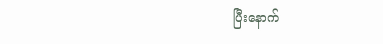ပြီးနောက်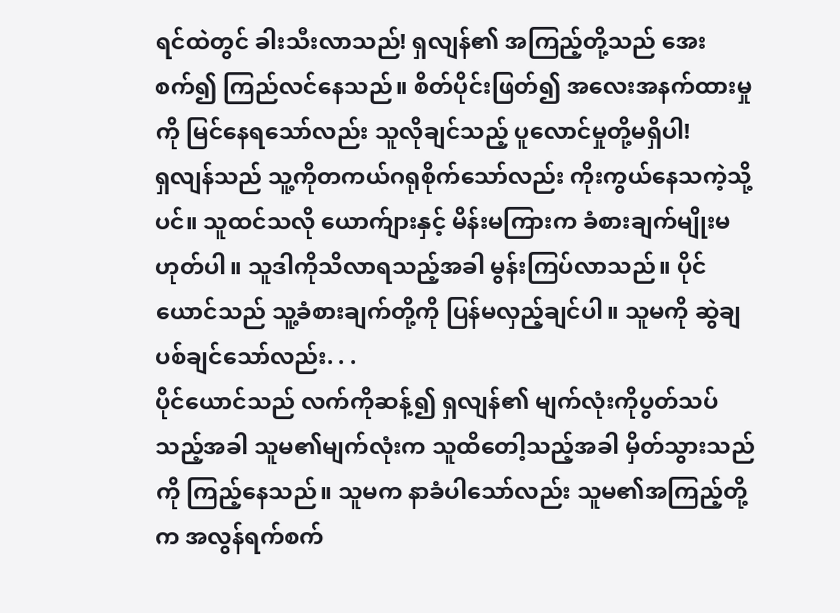ရင်ထဲတွင် ခါးသီးလာသည်! ရှလျန်၏ အကြည့်တို့သည် အေးစက်၍ ကြည်လင်နေသည်။ စိတ်ပိုင်းဖြတ်၍ အလေးအနက်ထားမှုကို မြင်နေရသော်လည်း သူလိုချင်သည့် ပူလောင်မှုတို့မရှိပါ!
ရှလျန်သည် သူ့ကိုတကယ်ဂရုစိုက်သော်လည်း ကိုးကွယ်နေသကဲ့သို့ပင်။ သူထင်သလို ယောက်ျားနှင့် မိန်းမကြားက ခံစားချက်မျိုးမဟုတ်ပါ။ သူဒါကိုသိလာရသည့်အခါ မွန်းကြပ်လာသည်။ ပိုင်ယောင်သည် သူ့ခံစားချက်တို့ကို ပြန်မလှည့်ချင်ပါ။ သူမကို ဆွဲချပစ်ချင်သော်လည်း. . .
ပိုင်ယောင်သည် လက်ကိုဆန့်၍ ရှလျန်၏ မျက်လုံးကိုပွတ်သပ်သည့်အခါ သူမ၏မျက်လုံးက သူထိတေါ့သည့်အခါ မှိတ်သွားသည်ကို ကြည့်နေသည်။ သူမက နာခံပါသော်လည်း သူမ၏အကြည့်တို့က အလွန်ရက်စက်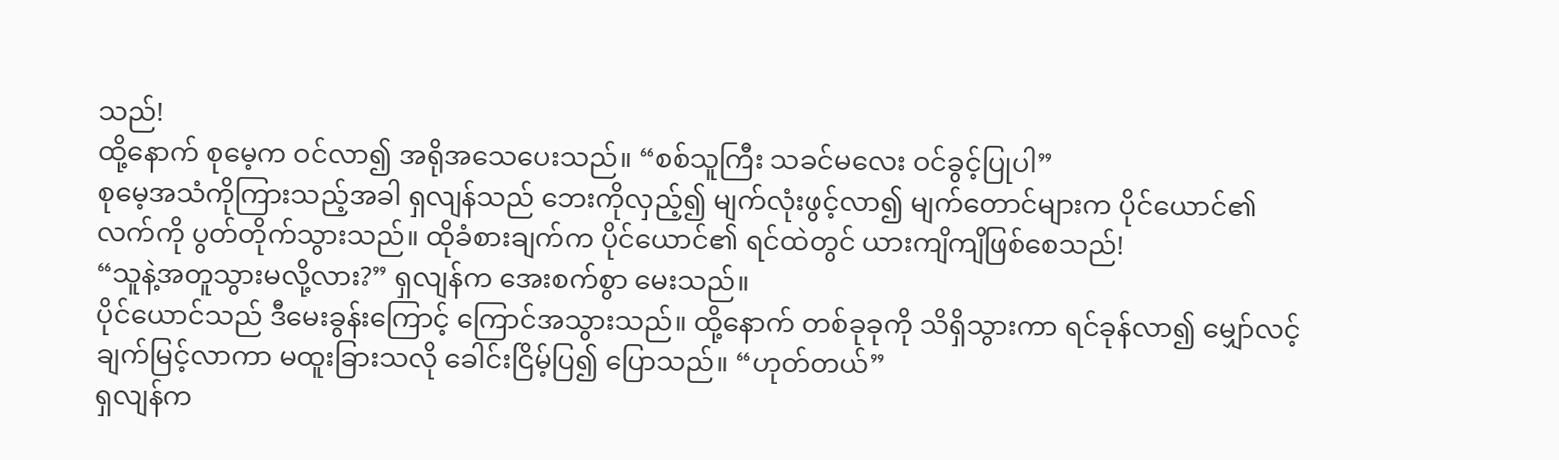သည်!
ထို့နောက် စုမေ့က ဝင်လာ၍ အရိုအသေပေးသည်။ “စစ်သူကြီး သခင်မလေး ဝင်ခွင့်ပြုပါ”
စုမေ့အသံကိုကြားသည့်အခါ ရှလျန်သည် ဘေးကိုလှည့်၍ မျက်လုံးဖွင့်လာ၍ မျက်တောင်များက ပိုင်ယောင်၏လက်ကို ပွတ်တိုက်သွားသည်။ ထိုခံစားချက်က ပိုင်ယောင်၏ ရင်ထဲတွင် ယားကျိကျိဖြစ်စေသည်!
“သူနဲ့အတူသွားမလို့လား?” ရှလျန်က အေးစက်စွာ မေးသည်။
ပိုင်ယောင်သည် ဒီမေးခွန်းကြောင့် ကြောင်အသွားသည်။ ထို့နောက် တစ်ခုခုကို သိရှိသွားကာ ရင်ခုန်လာ၍ မျှော်လင့်ချက်မြင့်လာကာ မထူးခြားသလို ခေါင်းငြိမ့်ပြ၍ ပြောသည်။ “ဟုတ်တယ်”
ရှလျန်က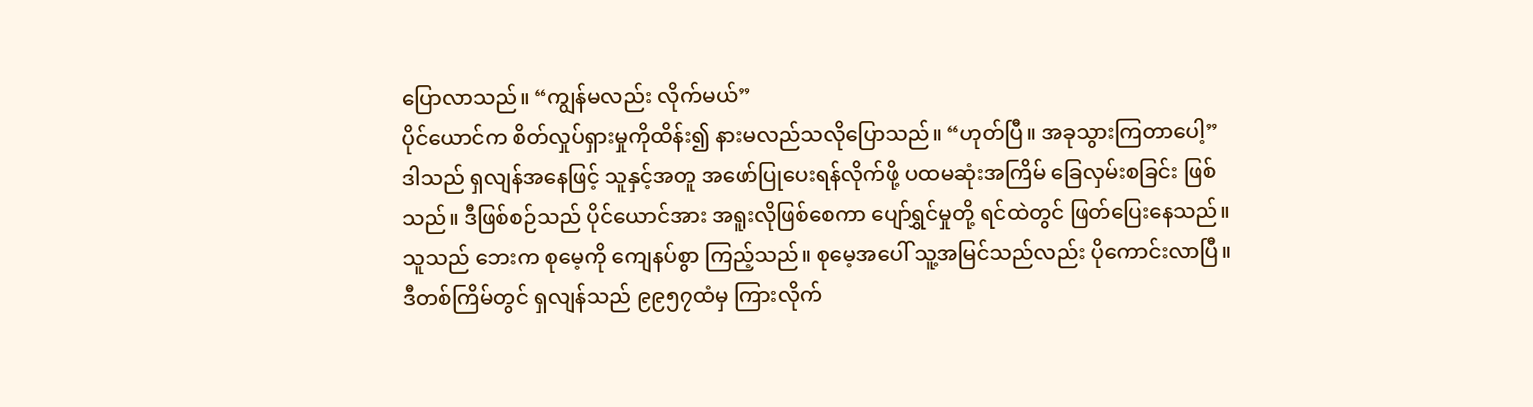ပြောလာသည်။ “ကျွန်မလည်း လိုက်မယ်”
ပိုင်ယောင်က စိတ်လှုပ်ရှားမှုကိုထိန်း၍ နားမလည်သလိုပြောသည်။ “ဟုတ်ပြီ။ အခုသွားကြတာပေါ့”
ဒါသည် ရှလျန်အနေဖြင့် သူနှင့်အတူ အဖော်ပြုပေးရန်လိုက်ဖို့ ပထမဆုံးအကြိမ် ခြေလှမ်းစခြင်း ဖြစ်သည်။ ဒီဖြစ်စဉ်သည် ပိုင်ယောင်အား အရူးလိုဖြစ်စေကာ ပျော်ရွှင်မှုတို့ ရင်ထဲတွင် ဖြတ်ပြေးနေသည်။
သူသည် ဘေးက စုမေ့ကို ကျေနပ်စွာ ကြည့်သည်။ စုမေ့အပေါ် သူ့အမြင်သည်လည်း ပိုကောင်းလာပြီ။
ဒီတစ်ကြိမ်တွင် ရှလျန်သည် ၉၉၅၇ထံမှ ကြားလိုက်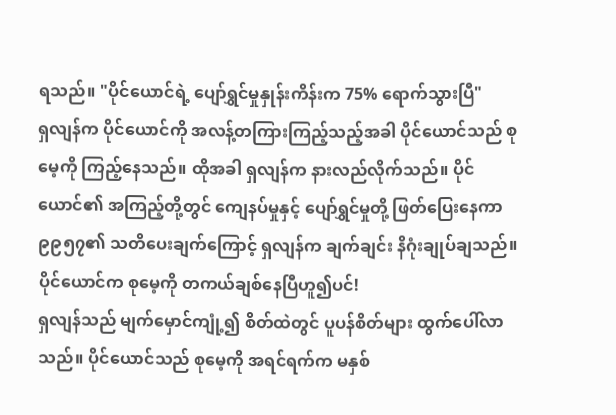ရသည်။ "ပိုင်ယောင်ရဲ့ ပျော်ရွှင်မှုနှုန်းကိန်းက 75% ရောက်သွားပြီ"
ရှလျန်က ပိုင်ယောင်ကို အလန့်တကြားကြည့်သည့်အခါ ပိုင်ယောင်သည် စုမေ့ကို ကြည့်နေသည်။ ထိုအခါ ရှလျန်က နားလည်လိုက်သည်။ ပိုင်ယောင်၏ အကြည့်တို့တွင် ကျေနပ်မှုနှင့် ပျော်ရွှင်မှုတို့ ဖြတ်ပြေးနေကာ ၉၉၅၇၏ သတိပေးချက်ကြောင့် ရှလျန်က ချက်ချင်း နိဂုံးချုပ်ချသည်။ ပိုင်ယောင်က စုမေ့ကို တကယ်ချစ်နေပြီဟူ၍ပင်!
ရှလျန်သည် မျက်မှောင်ကျုံ့၍ စိတ်ထဲတွင် ပူပန်စိတ်များ ထွက်ပေါ်လာသည်။ ပိုင်ယောင်သည် စုမေ့ကို အရင်ရက်က မနှစ်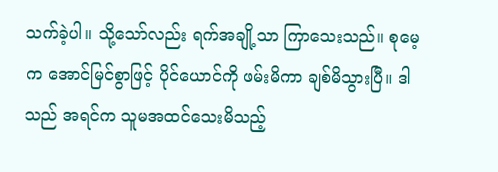သက်ခဲ့ပါ။ သို့သော်လည်း ရက်အချို့သာ ကြာသေးသည်။ စုမေ့က အောင်မြင်စွာဖြင့် ပိုင်ယောင်ကို ဖမ်းမိကာ ချစ်မိသွားပြီ။ ဒါသည် အရင်က သူမအထင်သေးမိသည့်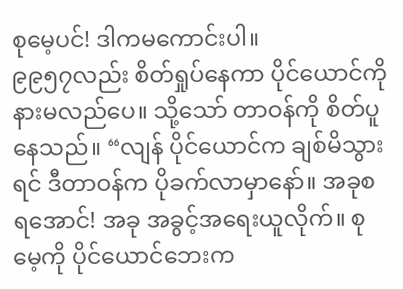စုမေ့ပင်! ဒါကမကောင်းပါ။
၉၉၅၇လည်း စိတ်ရှုပ်နေကာ ပိုင်ယောင်ကို နားမလည်ပေ။ သို့သော် တာဝန်ကို စိတ်ပူနေသည်။ “လျန် ပိုင်ယောင်က ချစ်မိသွားရင် ဒီတာဝန်က ပိုခက်လာမှာနော်။ အခုစရအောင်! အခု အခွင့်အရေးယူလိုက်။ စုမေ့ကို ပိုင်ယောင်ဘေးက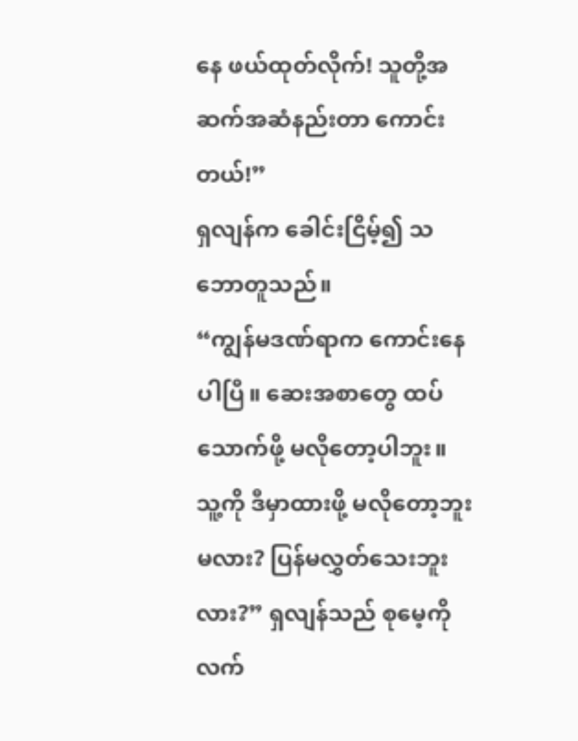နေ ဖယ်ထုတ်လိုက်! သူတို့အဆက်အဆံနည်းတာ ကောင်းတယ်!”
ရှလျန်က ခေါင်းငြိမ့်၍ သဘောတူသည်။
“ကျွန်မဒဏ်ရာက ကောင်းနေပါပြီ။ ဆေးအစာတွေ ထပ်သောက်ဖို့ မလိုတော့ပါဘူး။ သူ့ကို ဒီမှာထားဖို့ မလိုတော့ဘူးမလား? ပြန်မလွှတ်သေးဘူးလား?” ရှလျန်သည် စုမေ့ကို လက်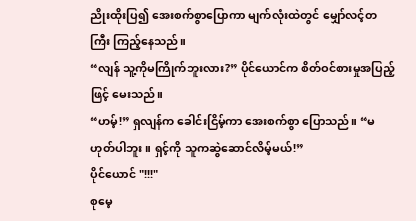ညိုးထိုးပြ၍ အေးစက်စွာပြောကာ မျက်လုံးထဲတွင် မျှော်လင့်တကြီး ကြည့်နေသည်။
“လျန် သူ့ကိုမကြိုက်ဘူးလား?” ပိုင်ယောင်က စိတ်ဝင်စားမှုအပြည့်ဖြင့် မေးသည်။
“ဟမ့်!” ရှလျန်က ခေါင်းငြိမ့်ကာ အေးစက်စွာ ပြောသည်။ “မဟုတ်ပါဘူး။ ရှင့်ကို သူကဆွဲဆောင်လိမ့်မယ်!”
ပိုင်ယောင် "!!!"
စုမေ့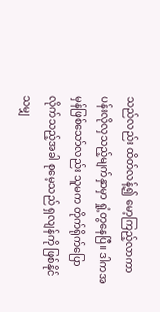သည်လည်း ထိတ်လန့်၍ မော့ကြည့်လာကာ ပန်းလိုလှသည့်မျက်နှာမှာ ရှုံ့တွနေပြီ။ ဒါကအမှန်ဖြစ်သော်လည်း သူမက တိုက်ရိုက်ပြောလိုက်သည့်အခါ စုမေ့သည် ရှလျန်ကို ဖြစ်နိုင်သမျှ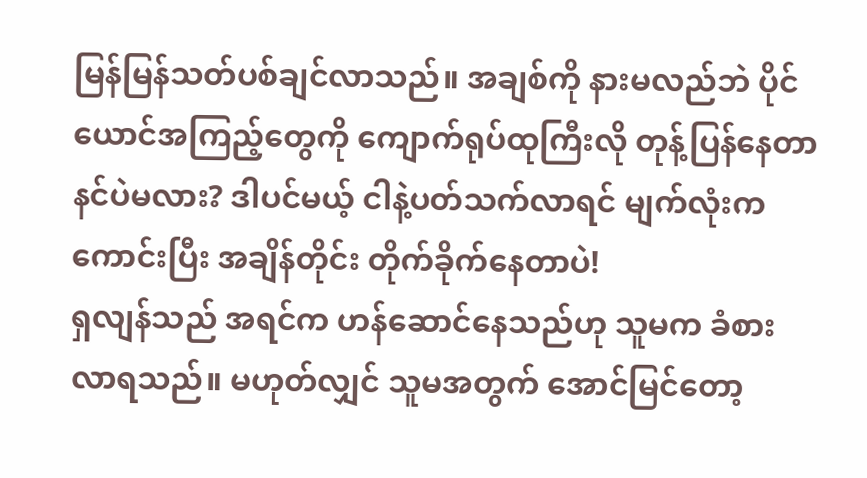မြန်မြန်သတ်ပစ်ချင်လာသည်။ အချစ်ကို နားမလည်ဘဲ ပိုင်ယောင်အကြည့်တွေကို ကျောက်ရုပ်ထုကြီးလို တုန့်ပြန်နေတာ နင်ပဲမလား? ဒါပင်မယ့် ငါနဲ့ပတ်သက်လာရင် မျက်လုံးကကောင်းပြီး အချိန်တိုင်း တိုက်ခိုက်နေတာပဲ!
ရှလျန်သည် အရင်က ဟန်ဆောင်နေသည်ဟု သူမက ခံစားလာရသည်။ မဟုတ်လျှင် သူမအတွက် အောင်မြင်တော့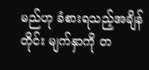မည်ဟု ခံစားရသည့်အချိန်တိုင်း မျက်နှာကို တ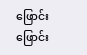ဖြောင်းဖြောင်း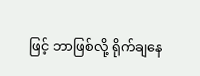ဖြင့် ဘာဖြစ်လို့ ရိုက်ချနေ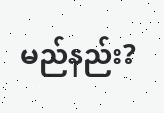မည်နည်း?